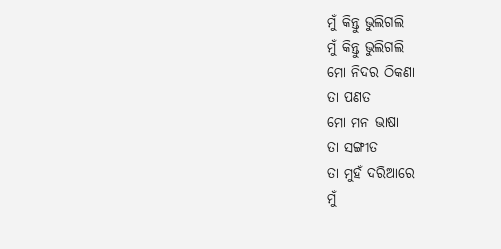ମୁଁ କିନ୍ତୁ ଭୁଲିଗଲି
ମୁଁ କିନ୍ତୁ ଭୁଲିଗଲି
ମୋ ନିଦର ଠିକଣା
ତା ପଣତ
ମୋ ମନ ଭାଷା
ତା ସଙ୍ଗୀତ
ତା ମୁହଁ ଦରିଆରେ
ମୁଁ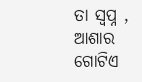ତା ସ୍ୱପ୍ନ ,
ଆଶାର ଗୋଟିଏ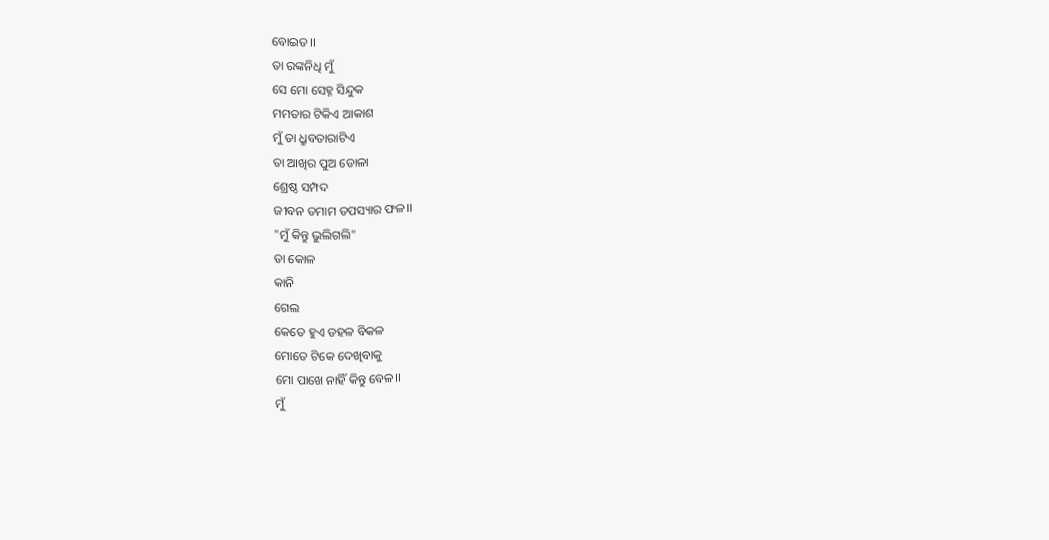ବୋଇତ।।
ତା ରଙ୍କନିଧି ମୁଁ
ସେ ମୋ ସେହ୍ନ ସିନ୍ଦୁକ
ମମତାର ଟିକିଏ ଆକାଶ
ମୁଁ ତା ଧ୍ରୁବତାରାଟିଏ
ତା ଆଖିର ପୁଅ ଡୋଳା
ଶ୍ରେଷ୍ଠ ସମ୍ପଦ
ଜୀବନ ତମାମ ତପସ୍ୟାର ଫଳ।।
"ମୁଁ କିନ୍ତୁ ଭୁଲିଗଲି"
ତା କୋଳ
କାନି
ଗେଲ
କେତେ ହୁଏ ଡହଳ ବିକଳ
ମୋତେ ଟିକେ ଦେଖିବାକୁ
ମୋ ପାଖେ ନାହିଁ କିନ୍ତୁ ବେଳ।।
ମୁଁ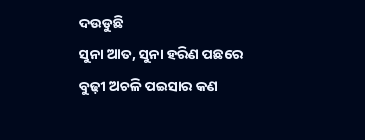ଦଉଡୁଛି
ସୁନା ଆତ, ସୁନା ହରିଣ ପଛରେ
ବୁଢ଼ୀ ଅଚଳି ପଇସାର କଣ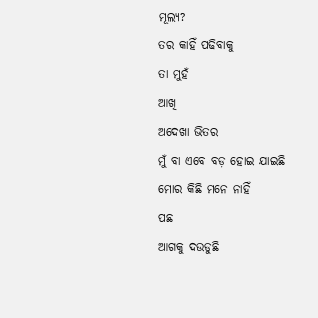ମୂଲ୍ୟ?
ତର କାହିଁ ପଢିବାକୁ
ତା ମୁହଁ
ଆଖି
ଅଦେଖା ଭିତର
ମୁଁ ବା ଏବେ ବଡ଼ ହୋଇ ଯାଇଛି
ମୋର କିଛି ମନେ ନାହିଁ
ପଛ
ଆଗକୁ ଦଉଡୁଛି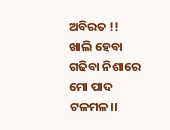ଅବିରତ !!
ଖାଲି ହେବା ଗଢିବା ନିଶାରେ
ମୋ ପାଦ ଟଳମଳ।।